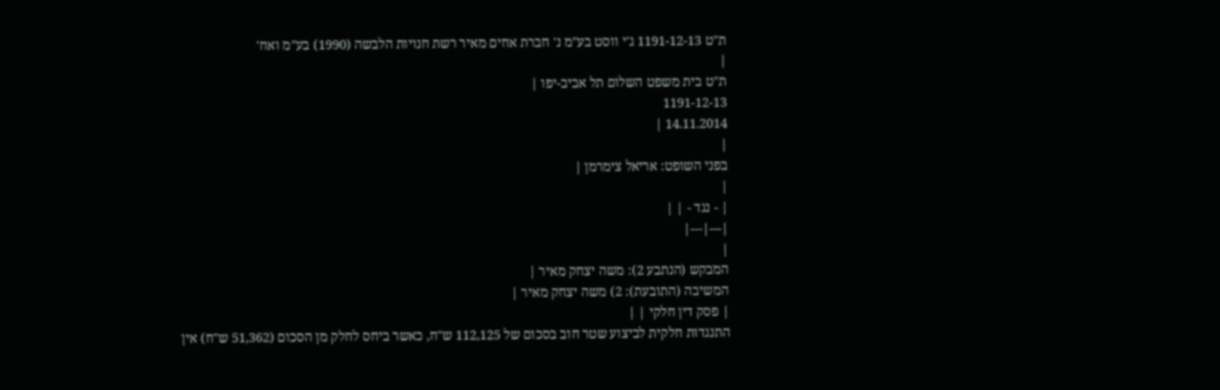ת"ט 1191-12-13 ג'י ווסט בע"מ נ' חברת אחים מאיר רשת חנויות הלבשה (1990) בע"מ ואח'
|
ת"ט בית משפט השלום תל אביב-יפו |
1191-12-13
14.11.2014 |
|
בפני השופט: אריאל צימרמן |
|
| - נגד - | |
|---|---|
|
המבקש (הנתבע 2): משה יצחק מאיר |
המשיבה (התובעת): 2) משה יצחק מאיר |
| פסק דין חלקי | |
התנגדות חלקית לביצוע שטר חוב בסכום של 112,125 ש"ח, כאשר ביחס לחלק מן הסכום (51,362 ש"ח) אין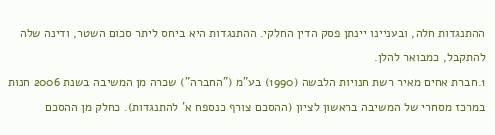ההתנגדות חלה, ובעניינו יינתן פסק הדין החלקי. ההתנגדות היא ביחס ליתר סכום השטר, ודינה שלה להתקבל, כמבואר להלן.
1.חברת אחים מאיר רשת חנויות הלבשה (1990) בע"מ ("החברה") שכרה מן המשיבה בשנת 2006 חנות במרכז מסחרי של המשיבה בראשון לציון (ההסכם צורף כנספח א' להתנגדות). כחלק מן ההסכם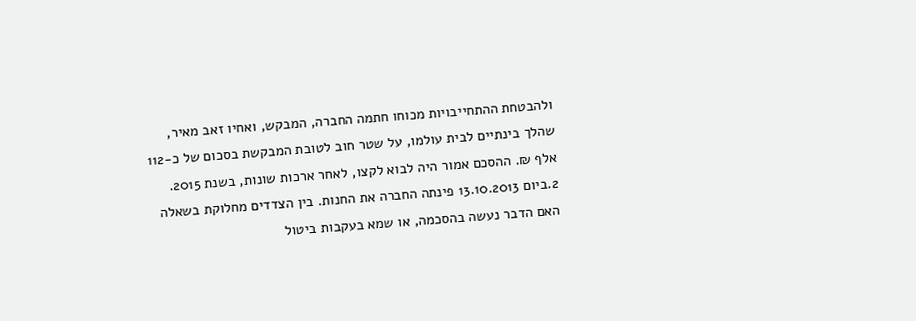ולהבטחת ההתחייבויות מכוחו חתמה החברה, המבקש, ואחיו זאב מאיר, שהלך בינתיים לבית עולמו, על שטר חוב לטובת המבקשת בסכום של כ-112 אלף ₪. ההסכם אמור היה לבוא לקצו, לאחר ארכות שונות, בשנת 2015.
2.ביום 13.10.2013 פינתה החברה את החנות. בין הצדדים מחלוקת בשאלה האם הדבר נעשה בהסכמה, או שמא בעקבות ביטול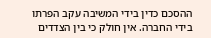ההסכם כדין בידי המשיבה עקב הפרתו בידי החברה. אין חולק כי בין הצדדים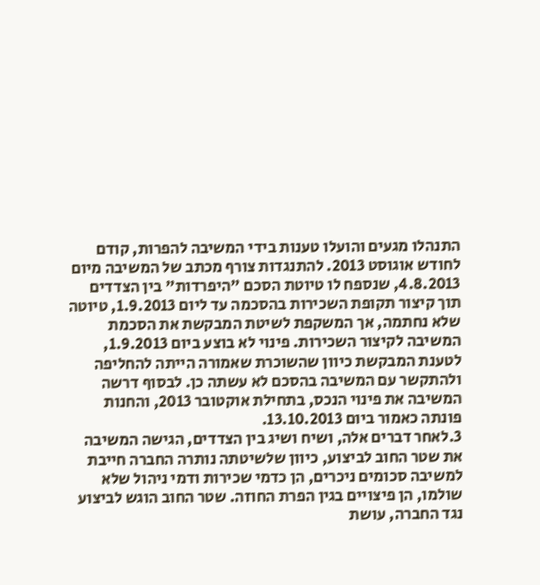התנהלו מגעים והועלו טענות בידי המשיבה להפרות, קודם לחודש אוגוסט 2013. להתנגדות צורף מכתב של המשיבה מיום 4.8.2013, שנספח לו טיוטת הסכם "היפרדות" בין הצדדים תוך קיצור תקופת השכירות בהסכמה עד ליום 1.9.2013, טיוטה שלא נחתמה, אך המשקפת לשיטת המבקשת את הסכמת המשיבה לקיצור השכירות. פינוי לא בוצע ביום 1.9.2013, לטענת המבקשת כיוון שהשוכרת שאמורה הייתה להחליפה ולהתקשר עם המשיבה בהסכם לא עשתה כן. לבסוף דרשה המשיבה את פינוי הנכס, בתחילת אוקטובר 2013, והחנות פונתה כאמור ביום 13.10.2013.
3.לאחר דברים אלה, ושיח ושיג בין הצדדים, הגישה המשיבה את שטר החוב לביצוע, כיוון שלשיטתה נותרה החברה חייבת למשיבה סכומים ניכרים, הן כדמי שכירות ודמי ניהול שלא שולמו, הן פיצויים בגין הפרת החוזה. שטר החוב הוגש לביצוע נגד החברה, עושת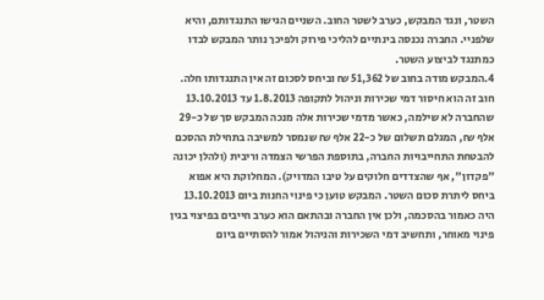השטר, ונגד המבקש, כערב לשטר החוב. השניים הגישו התנגדותם, והיא שלפניי. החברה נכנסה בינתיים להליכי פירוק ולפיכך נותר המבקש לבדו כמתנגד לביצוע השטר.
4.המבקש מודה בחוב של 51,362 ₪ וביחס לסכום זה אין התנגדותו חלה. חוב זה הוא חיסור דמי שכירות וניהול לתקופה 1.8.2013 עד 13.10.2013 שהחברה לא שילמה, כאשר מדמי שכירות אלה מנכה המבקש סך של כ-29 אלף ₪, המגלם תשלום של כ-22 אלף ₪ שנמסר למשיבה בתחילת ההסכם להבטחת התחייבויות החברה, בתוספת הפרשי הצמדה וריבית (ולהלן יכונה "פקדון", אף שהצדדים חלוקים על טיבו המדויק). המחלוקת היא אפוא ביחס ליתרת סכום השטר. המבקש טוען כי פינוי החנות ביום 13.10.2013 היה כאמור בהסכמה, ולכן אין החברה ובהתאם הוא כערב חייבים בפיצוי בגין פינוי מאוחר, ותחשיב דמי השכירות והניהול אמור להסתיים ביום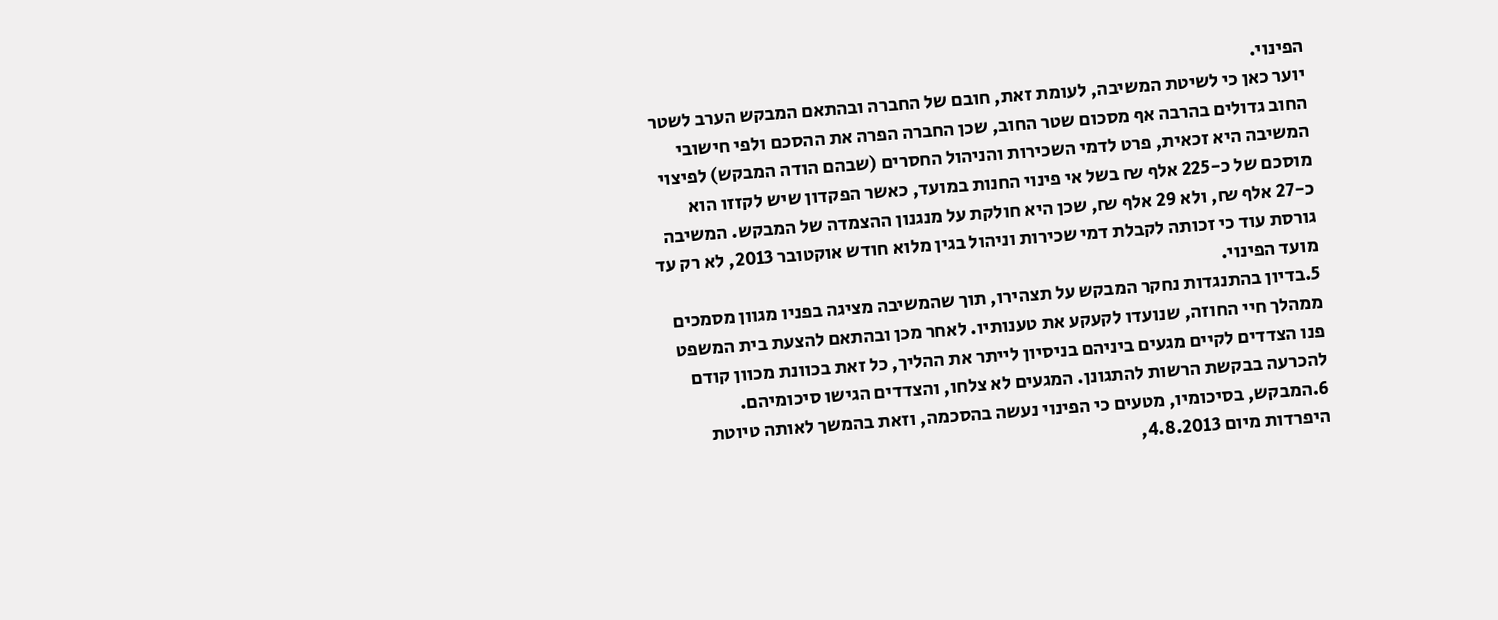הפינוי.
יוער כאן כי לשיטת המשיבה, לעומת זאת, חובם של החברה ובהתאם המבקש הערב לשטר החוב גדולים בהרבה אף מסכום שטר החוב, שכן החברה הפרה את ההסכם ולפי חישובי המשיבה היא זכאית, פרט לדמי השכירות והניהול החסרים (שבהם הודה המבקש) לפיצוי מוסכם של כ-225 אלף ₪ בשל אי פינוי החנות במועד, כאשר הפקדון שיש לקזזו הוא כ-27 אלף ₪, ולא 29 אלף ₪, שכן היא חולקת על מנגנון ההצמדה של המבקש. המשיבה גורסת עוד כי זכותה לקבלת דמי שכירות וניהול בגין מלוא חודש אוקטובר 2013, לא רק עד מועד הפינוי.
5.בדיון בהתנגדות נחקר המבקש על תצהירו, תוך שהמשיבה מציגה בפניו מגוון מסמכים ממהלך חיי החוזה, שנועדו לקעקע את טענותיו. לאחר מכן ובהתאם להצעת בית המשפט פנו הצדדים לקיים מגעים ביניהם בניסיון לייתר את ההליך, כל זאת בכוונת מכוון קודם להכרעה בבקשת הרשות להתגונן. המגעים לא צלחו, והצדדים הגישו סיכומיהם.
6.המבקש, בסיכומיו, מטעים כי הפינוי נעשה בהסכמה, וזאת בהמשך לאותה טיוטת היפרדות מיום 4.8.2013,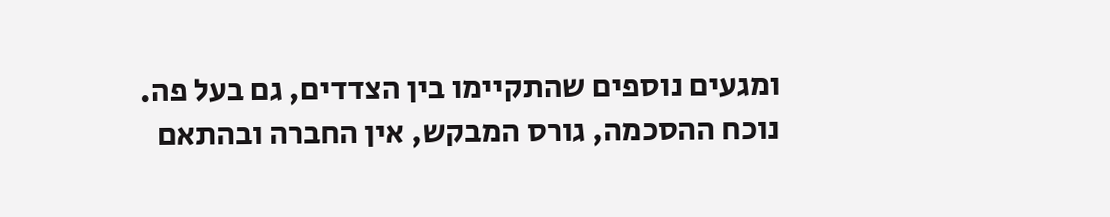ומגעים נוספים שהתקיימו בין הצדדים, גם בעל פה. נוכח ההסכמה, גורס המבקש, אין החברה ובהתאם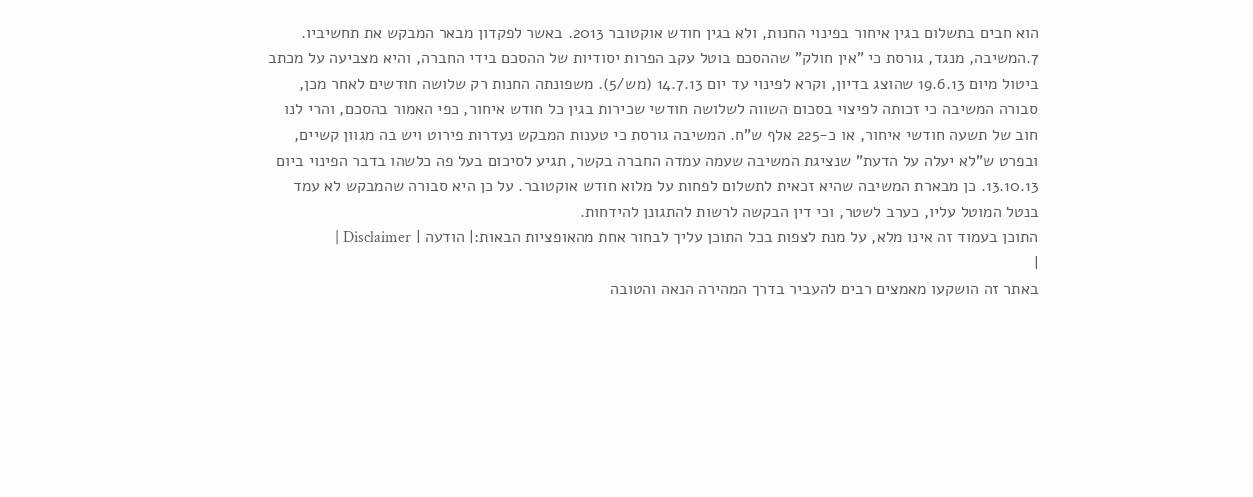הוא חבים בתשלום בגין איחור בפינוי החנות, ולא בגין חודש אוקטובר 2013. באשר לפקדון מבאר המבקש את תחשיביו.
7.המשיבה, מנגד, גורסת כי "אין חולק" שההסכם בוטל עקב הפרות יסודיות של ההסכם בידי החברה, והיא מצביעה על מכתב ביטול מיום 19.6.13 שהוצג בדיון, וקרא לפינוי עד יום 14.7.13 (מש/5). משפונתה החנות רק שלושה חודשים לאחר מכן, סבורה המשיבה כי זכותה לפיצוי בסכום השווה לשלושה חודשי שכירות בגין כל חודש איחור, כפי האמור בהסכם, והרי לנו חוב של תשעה חודשי איחור, או כ-225 אלף ש"ח. המשיבה גורסת כי טענות המבקש נעדרות פירוט ויש בה מגוון קשיים, ובפרט ש"לא יעלה על הדעת" שנציגת המשיבה שעמה עמדה החברה בקשר, תגיע לסיכום בעל פה כלשהו בדבר הפינוי ביום 13.10.13. כן מבארת המשיבה שהיא זכאית לתשלום לפחות על מלוא חודש אוקטובר. על כן היא סבורה שהמבקש לא עמד בנטל המוטל עליו, כערב לשטר, וכי דין הבקשה לרשות להתגונן להידחות.
התוכן בעמוד זה אינו מלא, על מנת לצפות בכל התוכן עליך לבחור אחת מהאופציות הבאות:| הודעה | Disclaimer |
|
באתר זה הושקעו מאמצים רבים להעביר בדרך המהירה הנאה והטובה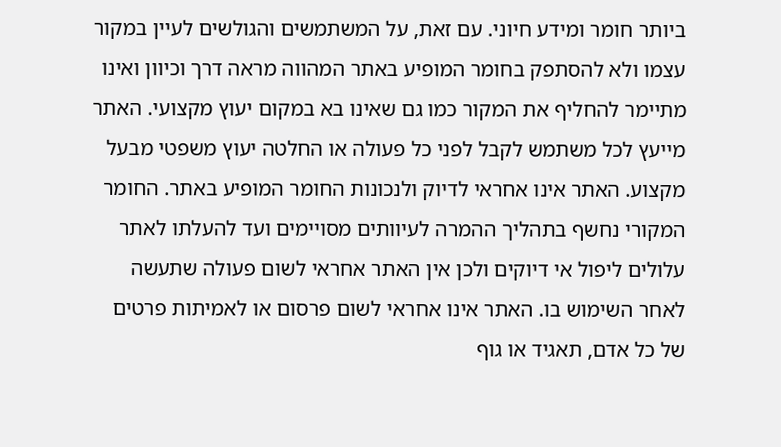ביותר חומר ומידע חיוני. עם זאת, על המשתמשים והגולשים לעיין במקור עצמו ולא להסתפק בחומר המופיע באתר המהווה מראה דרך וכיוון ואינו מתיימר להחליף את המקור כמו גם שאינו בא במקום יעוץ מקצועי. האתר מייעץ לכל משתמש לקבל לפני כל פעולה או החלטה יעוץ משפטי מבעל מקצוע. האתר אינו אחראי לדיוק ולנכונות החומר המופיע באתר. החומר המקורי נחשף בתהליך ההמרה לעיוותים מסויימים ועד להעלתו לאתר עלולים ליפול אי דיוקים ולכן אין האתר אחראי לשום פעולה שתעשה לאחר השימוש בו. האתר אינו אחראי לשום פרסום או לאמיתות פרטים של כל אדם, תאגיד או גוף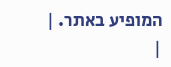המופיע באתר. |
|